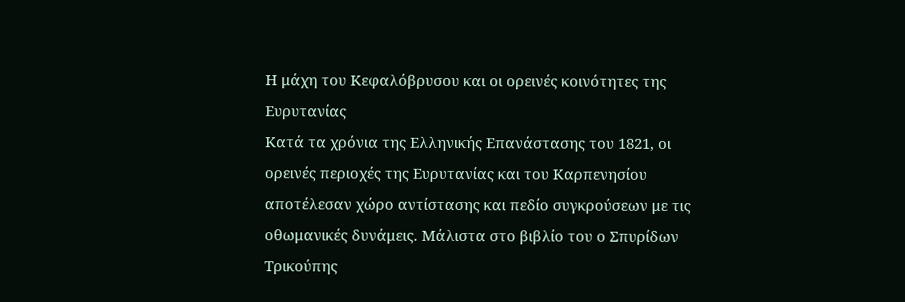Η μάχη του Κεφαλόβρυσου και οι ορεινές κοινότητες της Ευρυτανίας
Κατά τα χρόνια της Ελληνικής Επανάστασης του 1821, οι ορεινές περιοχές της Ευρυτανίας και του Καρπενησίου αποτέλεσαν χώρο αντίστασης και πεδίο συγκρούσεων με τις οθωμανικές δυνάμεις. Μάλιστα στο βιβλίο του ο Σπυρίδων Τρικούπης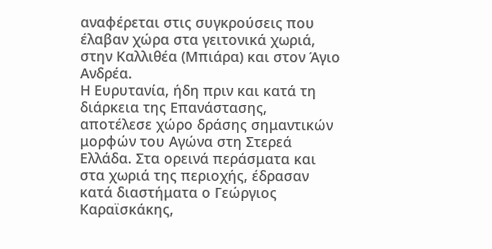αναφέρεται στις συγκρούσεις που έλαβαν χώρα στα γειτονικά χωριά, στην Καλλιθέα (Μπιάρα) και στον Άγιο Ανδρέα.
Η Ευρυτανία, ήδη πριν και κατά τη διάρκεια της Επανάστασης, αποτέλεσε χώρο δράσης σημαντικών μορφών του Αγώνα στη Στερεά Ελλάδα. Στα ορεινά περάσματα και στα χωριά της περιοχής, έδρασαν κατά διαστήματα ο Γεώργιος Καραϊσκάκης,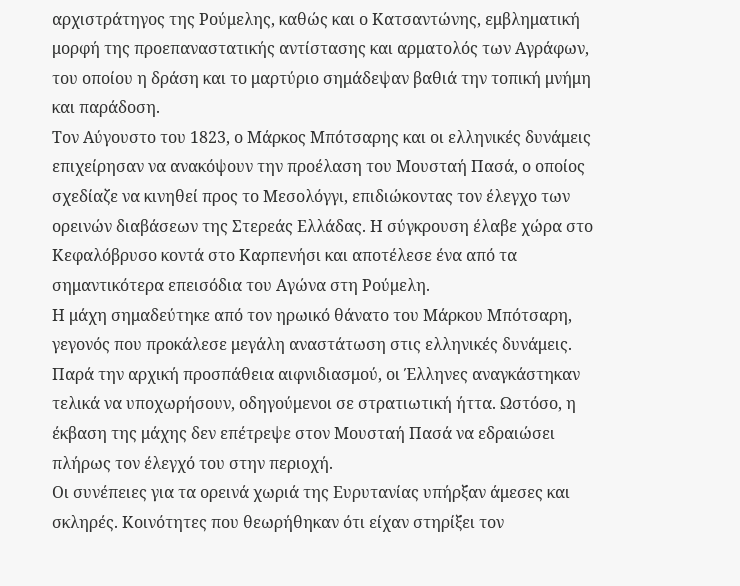αρχιστράτηγος της Ρούμελης, καθώς και ο Κατσαντώνης, εμβληματική μορφή της προεπαναστατικής αντίστασης και αρματολός των Αγράφων, του οποίου η δράση και το μαρτύριο σημάδεψαν βαθιά την τοπική μνήμη και παράδοση.
Τον Αύγουστο του 1823, ο Μάρκος Μπότσαρης και οι ελληνικές δυνάμεις επιχείρησαν να ανακόψουν την προέλαση του Μουσταή Πασά, ο οποίος σχεδίαζε να κινηθεί προς το Μεσολόγγι, επιδιώκοντας τον έλεγχο των ορεινών διαβάσεων της Στερεάς Ελλάδας. Η σύγκρουση έλαβε χώρα στο Κεφαλόβρυσο κοντά στο Καρπενήσι και αποτέλεσε ένα από τα σημαντικότερα επεισόδια του Αγώνα στη Ρούμελη.
Η μάχη σημαδεύτηκε από τον ηρωικό θάνατο του Μάρκου Μπότσαρη, γεγονός που προκάλεσε μεγάλη αναστάτωση στις ελληνικές δυνάμεις. Παρά την αρχική προσπάθεια αιφνιδιασμού, οι Έλληνες αναγκάστηκαν τελικά να υποχωρήσουν, οδηγούμενοι σε στρατιωτική ήττα. Ωστόσο, η έκβαση της μάχης δεν επέτρεψε στον Μουσταή Πασά να εδραιώσει πλήρως τον έλεγχό του στην περιοχή.
Οι συνέπειες για τα ορεινά χωριά της Ευρυτανίας υπήρξαν άμεσες και σκληρές. Κοινότητες που θεωρήθηκαν ότι είχαν στηρίξει τον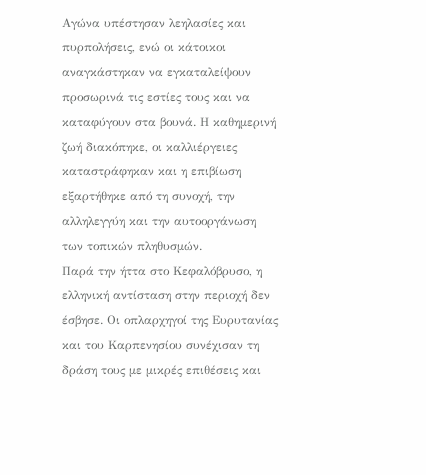Αγώνα υπέστησαν λεηλασίες και πυρπολήσεις, ενώ οι κάτοικοι αναγκάστηκαν να εγκαταλείψουν προσωρινά τις εστίες τους και να καταφύγουν στα βουνά. Η καθημερινή ζωή διακόπηκε, οι καλλιέργειες καταστράφηκαν και η επιβίωση εξαρτήθηκε από τη συνοχή, την αλληλεγγύη και την αυτοοργάνωση των τοπικών πληθυσμών.
Παρά την ήττα στο Κεφαλόβρυσο, η ελληνική αντίσταση στην περιοχή δεν έσβησε. Οι οπλαρχηγοί της Ευρυτανίας και του Καρπενησίου συνέχισαν τη δράση τους με μικρές επιθέσεις και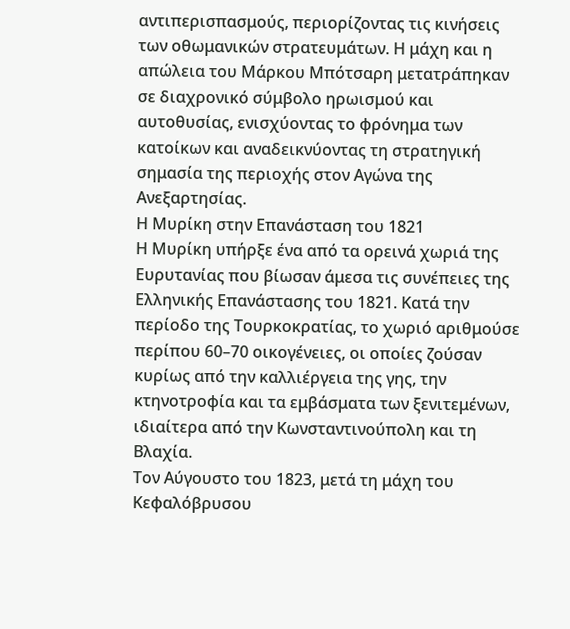αντιπερισπασμούς, περιορίζοντας τις κινήσεις των οθωμανικών στρατευμάτων. Η μάχη και η απώλεια του Μάρκου Μπότσαρη μετατράπηκαν σε διαχρονικό σύμβολο ηρωισμού και αυτοθυσίας, ενισχύοντας το φρόνημα των κατοίκων και αναδεικνύοντας τη στρατηγική σημασία της περιοχής στον Αγώνα της Ανεξαρτησίας.
Η Μυρίκη στην Επανάσταση του 1821
Η Μυρίκη υπήρξε ένα από τα ορεινά χωριά της Ευρυτανίας που βίωσαν άμεσα τις συνέπειες της Ελληνικής Επανάστασης του 1821. Κατά την περίοδο της Τουρκοκρατίας, το χωριό αριθμούσε περίπου 60–70 οικογένειες, οι οποίες ζούσαν κυρίως από την καλλιέργεια της γης, την κτηνοτροφία και τα εμβάσματα των ξενιτεμένων, ιδιαίτερα από την Κωνσταντινούπολη και τη Βλαχία.
Τον Αύγουστο του 1823, μετά τη μάχη του Κεφαλόβρυσου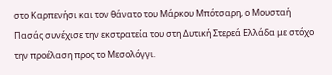στο Καρπενήσι και τον θάνατο του Μάρκου Μπότσαρη, ο Μουσταή Πασάς συνέχισε την εκστρατεία του στη Δυτική Στερεά Ελλάδα με στόχο την προέλαση προς το Μεσολόγγι.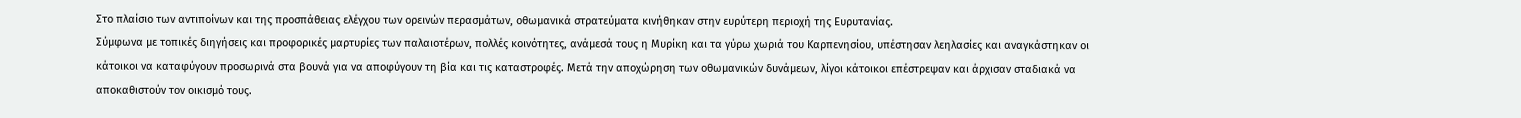Στο πλαίσιο των αντιποίνων και της προσπάθειας ελέγχου των ορεινών περασμάτων, οθωμανικά στρατεύματα κινήθηκαν στην ευρύτερη περιοχή της Ευρυτανίας.
Σύμφωνα με τοπικές διηγήσεις και προφορικές μαρτυρίες των παλαιοτέρων, πολλές κοινότητες, ανάμεσά τους η Μυρίκη και τα γύρω χωριά του Καρπενησίου, υπέστησαν λεηλασίες και αναγκάστηκαν οι κάτοικοι να καταφύγουν προσωρινά στα βουνά για να αποφύγουν τη βία και τις καταστροφές. Μετά την αποχώρηση των οθωμανικών δυνάμεων, λίγοι κάτοικοι επέστρεψαν και άρχισαν σταδιακά να αποκαθιστούν τον οικισμό τους.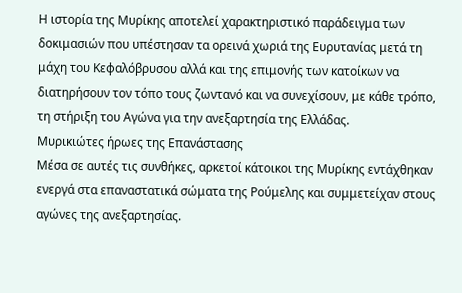Η ιστορία της Μυρίκης αποτελεί χαρακτηριστικό παράδειγμα των δοκιμασιών που υπέστησαν τα ορεινά χωριά της Ευρυτανίας μετά τη μάχη του Κεφαλόβρυσου αλλά και της επιμονής των κατοίκων να διατηρήσουν τον τόπο τους ζωντανό και να συνεχίσουν, με κάθε τρόπο, τη στήριξη του Αγώνα για την ανεξαρτησία της Ελλάδας.
Μυρικιώτες ήρωες της Επανάστασης
Μέσα σε αυτές τις συνθήκες, αρκετοί κάτοικοι της Μυρίκης εντάχθηκαν ενεργά στα επαναστατικά σώματα της Ρούμελης και συμμετείχαν στους αγώνες της ανεξαρτησίας.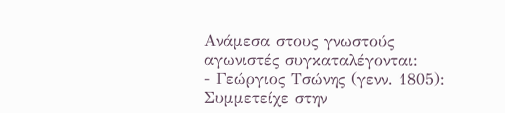Ανάμεσα στους γνωστούς αγωνιστές συγκαταλέγονται:
- Γεώργιος Τσώνης (γενν. 1805): Συμμετείχε στην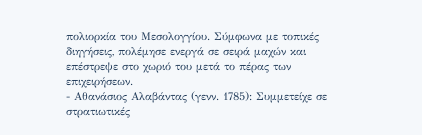πολιορκία του Μεσολογγίου. Σύμφωνα με τοπικές διηγήσεις, πολέμησε ενεργά σε σειρά μαχών και επέστρεψε στο χωριό του μετά το πέρας των επιχειρήσεων.
- Αθανάσιος Αλαβάντας (γενν. 1785): Συμμετείχε σε στρατιωτικές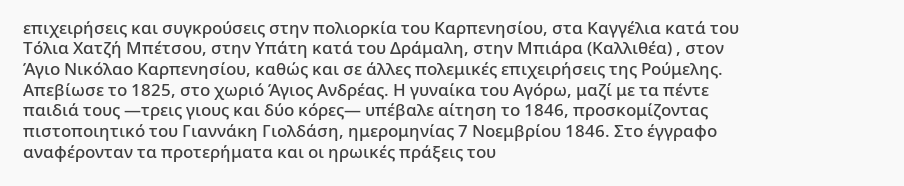επιχειρήσεις και συγκρούσεις στην πολιορκία του Καρπενησίου, στα Καγγέλια κατά του Τόλια Χατζή Μπέτσου, στην Υπάτη κατά του Δράμαλη, στην Μπιάρα (Καλλιθέα) , στον Άγιο Νικόλαο Καρπενησίου, καθώς και σε άλλες πολεμικές επιχειρήσεις της Ρούμελης. Απεβίωσε το 1825, στο χωριό Άγιος Ανδρέας. Η γυναίκα του Αγόρω, μαζί με τα πέντε παιδιά τους —τρεις γιους και δύο κόρες— υπέβαλε αίτηση το 1846, προσκομίζοντας πιστοποιητικό του Γιαννάκη Γιολδάση, ημερομηνίας 7 Νοεμβρίου 1846. Στο έγγραφο αναφέρονταν τα προτερήματα και οι ηρωικές πράξεις του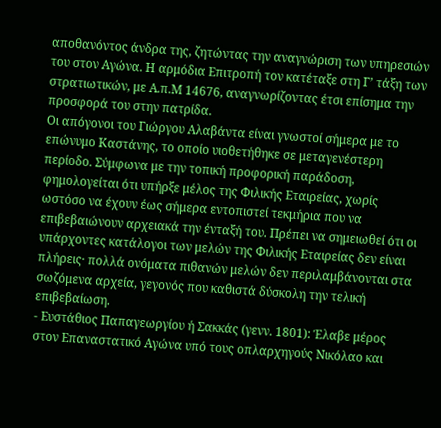αποθανόντος άνδρα της, ζητώντας την αναγνώριση των υπηρεσιών του στον Αγώνα. Η αρμόδια Επιτροπή τον κατέταξε στη Γ’ τάξη των στρατιωτικών, με Α.π.Μ 14676, αναγνωρίζοντας έτσι επίσημα την προσφορά του στην πατρίδα.
Οι απόγονοι του Γιώργου Αλαβάντα είναι γνωστοί σήμερα με το επώνυμο Καστάνης, το οποίο υιοθετήθηκε σε μεταγενέστερη περίοδο. Σύμφωνα με την τοπική προφορική παράδοση, φημολογείται ότι υπήρξε μέλος της Φιλικής Εταιρείας, χωρίς ωστόσο να έχουν έως σήμερα εντοπιστεί τεκμήρια που να επιβεβαιώνουν αρχειακά την ένταξή του. Πρέπει να σημειωθεί ότι οι υπάρχοντες κατάλογοι των μελών της Φιλικής Εταιρείας δεν είναι πλήρεις· πολλά ονόματα πιθανών μελών δεν περιλαμβάνονται στα σωζόμενα αρχεία, γεγονός που καθιστά δύσκολη την τελική επιβεβαίωση.
- Ευστάθιος Παπαγεωργίου ή Σακκάς (γενν. 1801): Έλαβε μέρος στον Επαναστατικό Αγώνα υπό τους οπλαρχηγούς Νικόλαο και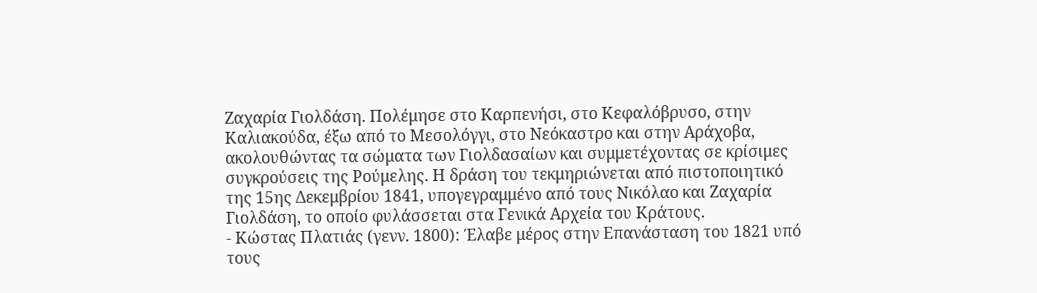Ζαχαρία Γιολδάση. Πολέμησε στο Καρπενήσι, στο Κεφαλόβρυσο, στην Καλιακούδα, έξω από το Μεσολόγγι, στο Νεόκαστρο και στην Αράχοβα, ακολουθώντας τα σώματα των Γιολδασαίων και συμμετέχοντας σε κρίσιμες συγκρούσεις της Ρούμελης. Η δράση του τεκμηριώνεται από πιστοποιητικό της 15ης Δεκεμβρίου 1841, υπογεγραμμένο από τους Νικόλαο και Ζαχαρία Γιολδάση, το οποίο φυλάσσεται στα Γενικά Αρχεία του Κράτους.
- Κώστας Πλατιάς (γενν. 1800): Έλαβε μέρος στην Επανάσταση του 1821 υπό τους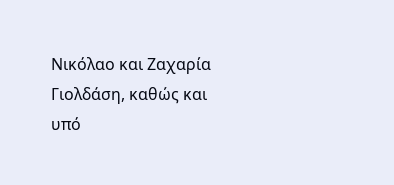Νικόλαο και Ζαχαρία Γιολδάση, καθώς και υπό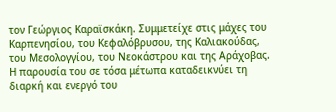τον Γεώργιος Καραϊσκάκη. Συμμετείχε στις μάχες του Καρπενησίου, του Κεφαλόβρυσου, της Καλιακούδας, του Μεσολογγίου, του Νεοκάστρου και της Αράχοβας. Η παρουσία του σε τόσα μέτωπα καταδεικνύει τη διαρκή και ενεργό του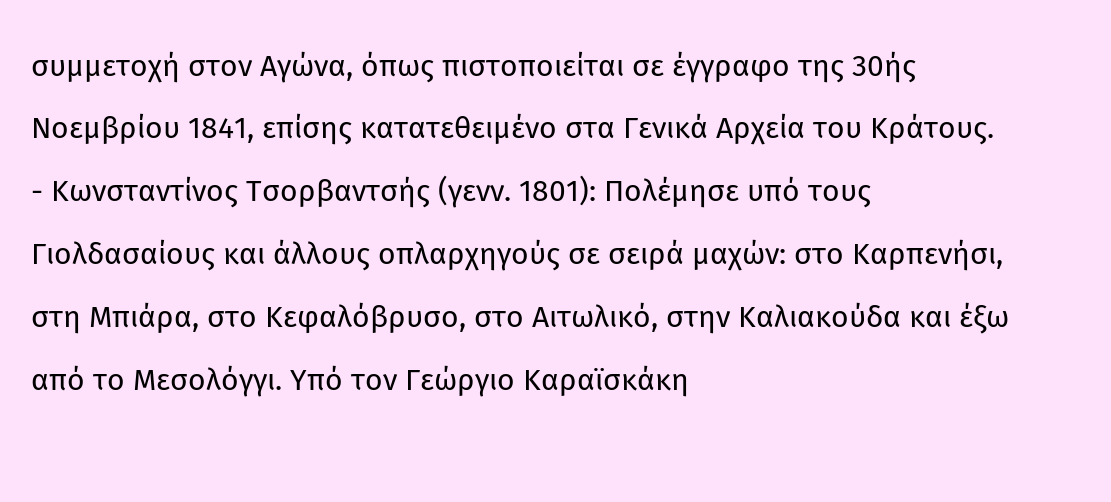συμμετοχή στον Αγώνα, όπως πιστοποιείται σε έγγραφο της 30ής Νοεμβρίου 1841, επίσης κατατεθειμένο στα Γενικά Αρχεία του Κράτους.
- Κωνσταντίνος Τσορβαντσής (γενν. 1801): Πολέμησε υπό τους Γιολδασαίους και άλλους οπλαρχηγούς σε σειρά μαχών: στο Καρπενήσι, στη Μπιάρα, στο Κεφαλόβρυσο, στο Αιτωλικό, στην Καλιακούδα και έξω από το Μεσολόγγι. Υπό τον Γεώργιο Καραϊσκάκη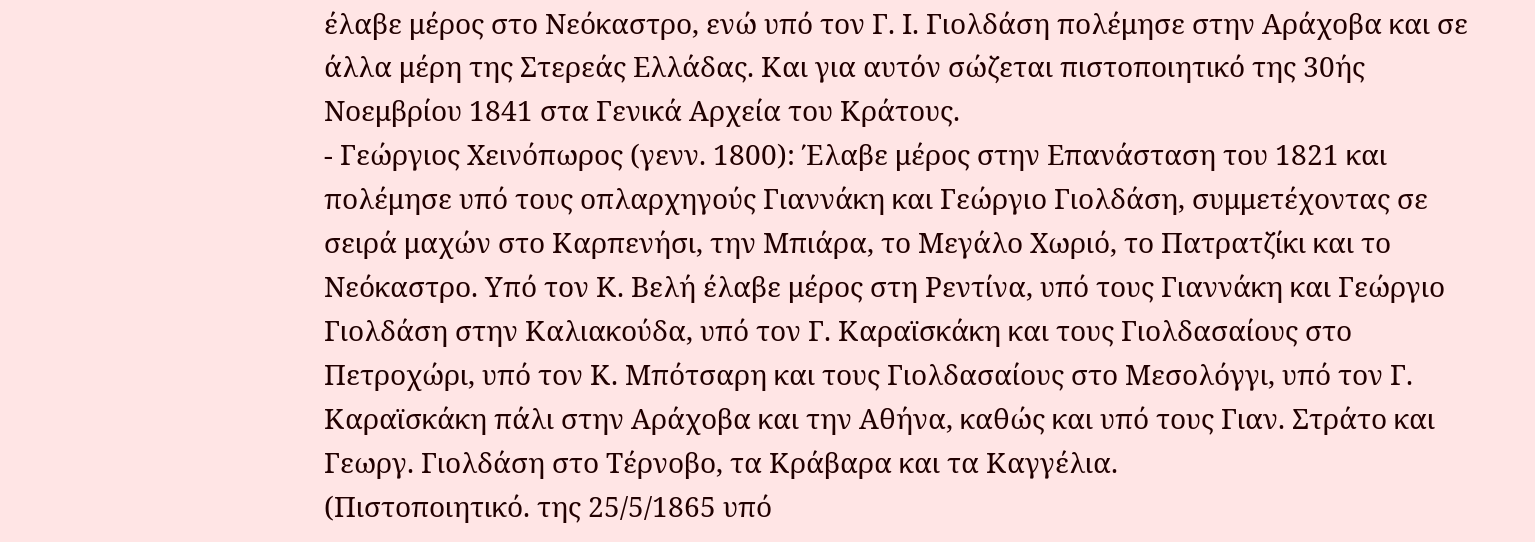έλαβε μέρος στο Νεόκαστρο, ενώ υπό τον Γ. Ι. Γιολδάση πολέμησε στην Αράχοβα και σε άλλα μέρη της Στερεάς Ελλάδας. Και για αυτόν σώζεται πιστοποιητικό της 30ής Νοεμβρίου 1841 στα Γενικά Αρχεία του Κράτους.
- Γεώργιος Χεινόπωρος (γενν. 1800): Έλαβε μέρος στην Επανάσταση του 1821 και πολέμησε υπό τους οπλαρχηγούς Γιαννάκη και Γεώργιο Γιολδάση, συμμετέχοντας σε σειρά μαχών στο Καρπενήσι, την Μπιάρα, το Μεγάλο Χωριό, το Πατρατζίκι και το Νεόκαστρο. Υπό τον Κ. Βελή έλαβε μέρος στη Ρεντίνα, υπό τους Γιαννάκη και Γεώργιο Γιολδάση στην Καλιακούδα, υπό τον Γ. Καραϊσκάκη και τους Γιολδασαίους στο Πετροχώρι, υπό τον Κ. Μπότσαρη και τους Γιολδασαίους στο Μεσολόγγι, υπό τον Γ. Καραϊσκάκη πάλι στην Αράχοβα και την Αθήνα, καθώς και υπό τους Γιαν. Στράτο και Γεωργ. Γιολδάση στο Τέρνοβο, τα Κράβαρα και τα Καγγέλια.
(Πιστοποιητικό. της 25/5/1865 υπό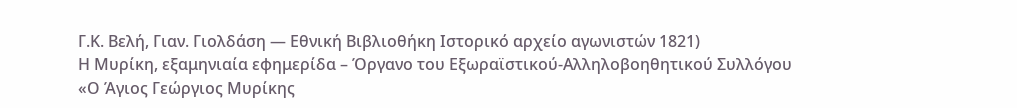Γ.Κ. Βελή, Γιαν. Γιολδάση — Εθνική Βιβλιοθήκη Ιστορικό αρχείο αγωνιστών 1821)
Η Μυρίκη, εξαμηνιαία εφημερίδα – Όργανο του Εξωραϊστικού-Αλληλοβοηθητικού Συλλόγου «Ο Άγιος Γεώργιος Μυρίκης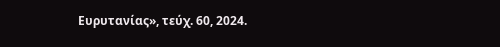Ευρυτανίας», τεύχ. 60, 2024.